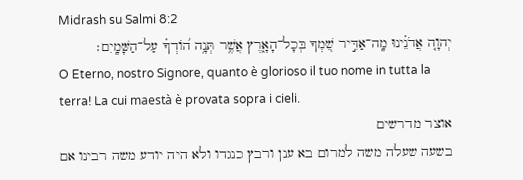Midrash su Salmi 8:2
יְהוָ֤ה אֲדֹנֵ֗ינוּ מָֽה־אַדִּ֣יר שִׁ֭מְךָ בְּכָל־הָאָ֑רֶץ אֲשֶׁ֥ר תְּנָ֥ה ה֝וֹדְךָ֗ עַל־הַשָּׁמָֽיִם׃
O Eterno, nostro Signore, quanto è glorioso il tuo nome in tutta la terra! La cui maestà è provata sopra i cieli.
אוצר מדרשים
בשעה שעלה משה למרום בא ענן ורבץ כנגדו ולא היה יודע משה רבינו אם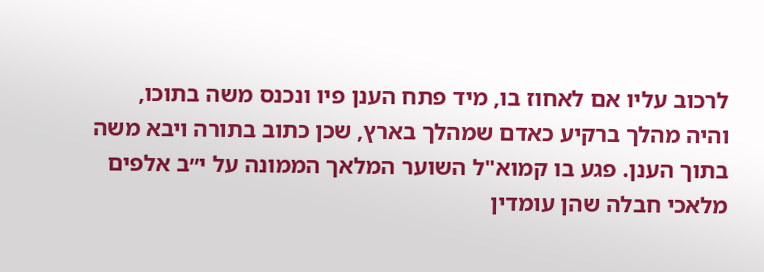לרכוב עליו אם לאחוז בו, מיד פתח הענן פיו ונכנס משה בתוכו, והיה מהלך ברקיע כאדם שמהלך בארץ, שכן כתוב בתורה ויבא משה בתוך הענן. פגע בו קמוא"ל השוער המלאך הממונה על י״ב אלפים מלאכי חבלה שהן עומדין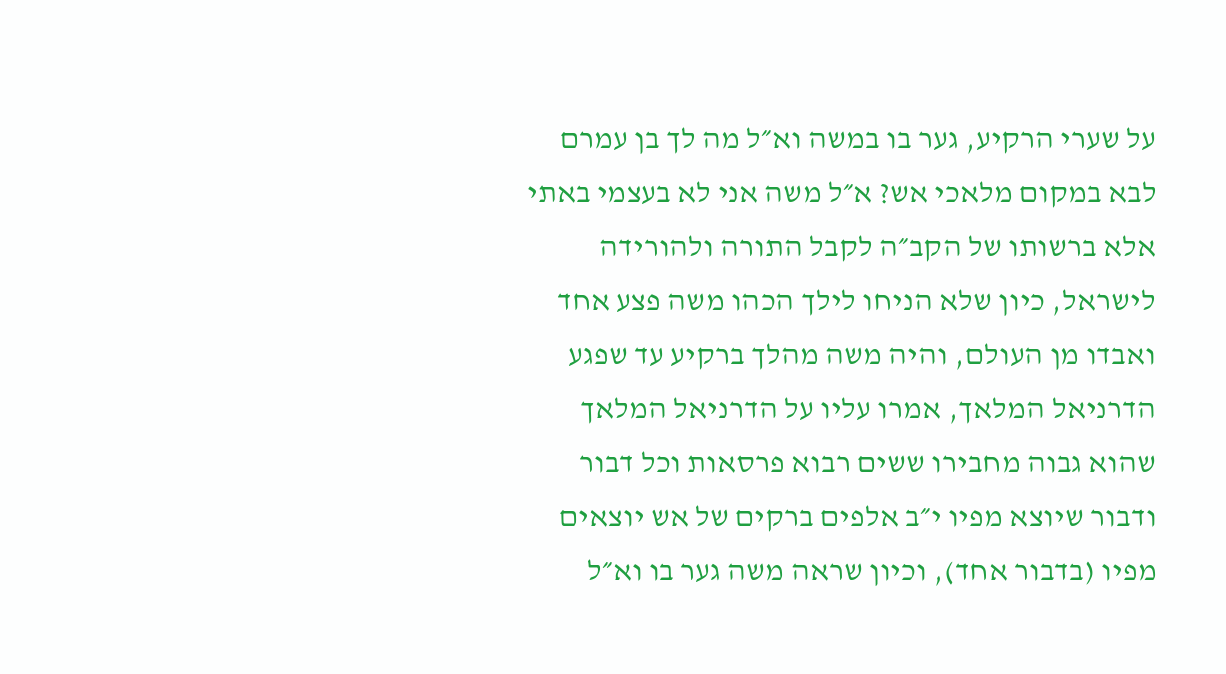על שערי הרקיע, גער בו במשה וא״ל מה לך בן עמרם לבא במקום מלאכי אש? א״ל משה אני לא בעצמי באתי אלא ברשותו של הקב״ה לקבל התורה ולהורידה לישראל, כיון שלא הניחו לילך הכהו משה פצע אחד ואבדו מן העולם, והיה משה מהלך ברקיע עד שפגע הדרניאל המלאך, אמרו עליו על הדרניאל המלאך שהוא גבוה מחבירו ששים רבוא פרסאות וכל דבור ודבור שיוצא מפיו י״ב אלפים ברקים של אש יוצאים מפיו (בדבור אחד), וכיון שראה משה גער בו וא״ל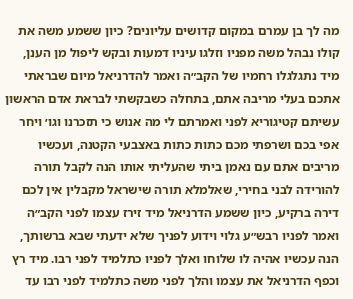מה לך בן עמרם במקום קדושים עליונים? כיון ששמע משה את קולו נבהל משה מפניו וזלגו עיניו דמעות ובקש ליפול מן הענן, מיד נתגלגלו רחמיו של הקב״ה ואמר להדרניאל מיום שבראתי אתכם בעלי מריבה אתם, בתחלה כשבקשתי לבראת אדם הראשון עשיתם קטיגוריא לפני ואמרתם לי מה אנוש כי תזכרנו וגו׳ ויחר אפי בכם ושרפתי מכם כתות כתות באצבעי הקטנה, ועכשיו מריבים אתם עם נאמן ביתי שהעליתי אותו הנה לקבל תורה להורידה לבני בחירי, שאלמלא תורה שישראל מקבלין אין לכם דירה ברקיע, כיון ששמע הדרניאל מיד זירז עצמו לפני הקב״ה ואמר לפניו רבש״ע גלוי וידוע לפניך שלא ידעתי שבא ברשותך, הנה עכשיו אהיה לו שלוחו ואלך לפניו כתלמיד לפני רבו. מיד רץ וכפף הדרניאל את עצמו והלך לפני משה כתלמיד לפני רבו עד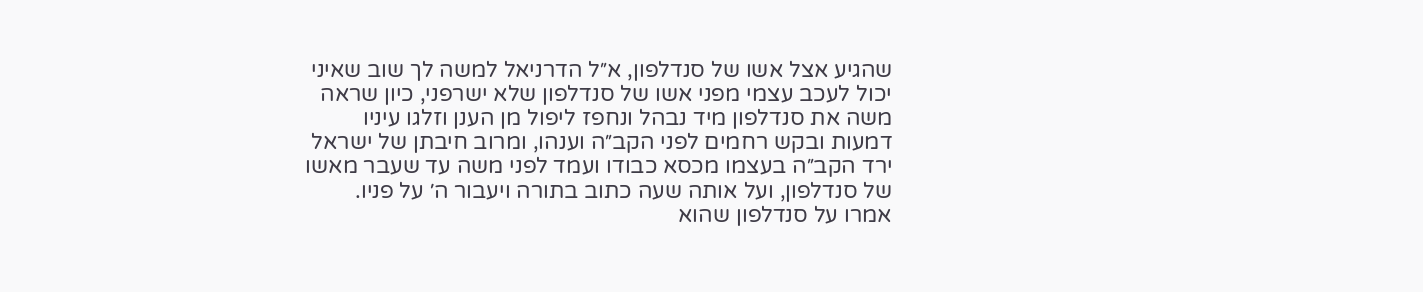שהגיע אצל אשו של סנדלפון, א״ל הדרניאל למשה לך שוב שאיני יכול לעכב עצמי מפני אשו של סנדלפון שלא ישרפני, כיון שראה משה את סנדלפון מיד נבהל ונחפז ליפול מן הענן וזלגו עיניו דמעות ובקש רחמים לפני הקב״ה וענהו, ומרוב חיבתן של ישראל ירד הקב״ה בעצמו מכסא כבודו ועמד לפני משה עד שעבר מאשו של סנדלפון, ועל אותה שעה כתוב בתורה ויעבור ה׳ על פניו. אמרו על סנדלפון שהוא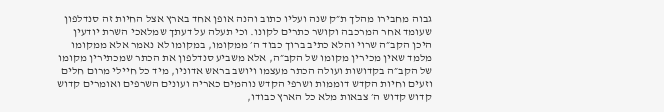גבוה מחבירו מהלך ת״ק שנה ועליו כתוב והנה אופן אחד בארץ אצל החיות זה סנדלפון שעומד אחר המרכבה וקושר כתרים לקונו. וכי תעלה על דעתך שמלאכי השרת יודעין היכן הקב״ה שרוי והלא כתיב ברוך כבוד ה׳ ממקומו, במקומו לא נאמר אלא ממקומו מלמד שאין מכירין מקומו של הקב״ה, אלא משביע סנדלפון את הכתר שמכתירין מקומו של הקב״ה בקדושות ועולה הכתר מעצמו ויושב בראש אדוניו, מיד כל חיילי מרום חלים וזעים וחיות הקדש דוממות ושרפי הקדש נוהמים כאריה ועונים השרפים ואומרים קדוש קדוש קדוש ה׳ צבאות מלא כל הארץ כבודו,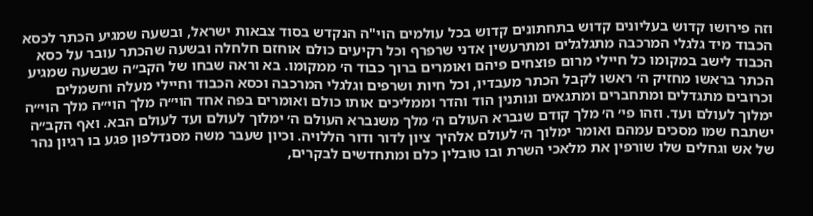וזה פירושו קדוש בעליונים קדוש בתחתונים קדוש בכל עולמים הוי"ה הנקדש בסוד צבאות ישראל, ובשעה שמגיע הכתר לכסא הכבוד מיד גלגלי המרכבה מתגלגלים ומתרעשין אדני שרפרף וכל רקיעים כולם אוחזם חלחלה ובשעה שהכתר עובר על כסא הכבוד לישב במקומו כל חיילי מרום פוצחים פיהם ואומרים ברוך כבוד ה׳ ממקומו. בא וראה שבחו של הקב״ה שבשעה שמגיע הכתר בראשו מחזיק ה׳ ראשו לקבל הכתר מעבדיו, וכל חיות ושרפים וגלגלי המרכבה וכסא הכבוד וחיילי מעלה וחשמלים וכרובים מתגדלים ומתחברים ומתגאים ונותנין הוד והדר וממליכים אותו כולם ואומרים בפה אחד הוי״ה מלך הוי״ה מלך הוי״ה ימלוך לעולם ועד. וזהו פי׳ ה׳ מלך קודם שנברא העולם ה׳ מלך משנברא העולם ה׳ ימלוך לעולם ועד לעולם הבא. ואף הקב״ה ישתבח שמו מסכים עמהם ואומר ימלוך ה׳ לעולם אלהיך ציון לדור ודור הללויה. וכיון שעבר משה מסנדלפון פגע בו רגיון נהר של אש וגחלים שלו שורפין את מלאכי השרת ובו טובלין כלם ומתחדשים לבקרים,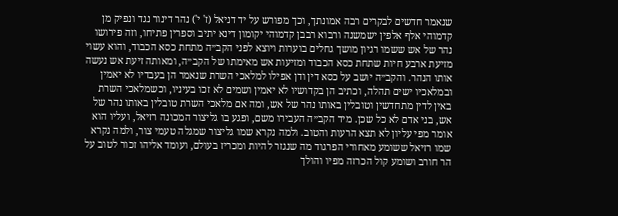שנאמר חדשים לבקרים רבה אמונתך, וכך מפורש על יד דניאל (ז' י') נהר דינור נגד ונפיק מן קדמוהי אלף אלפין ישמשנה ורבוא רבבן קדמוהי יקומון דינא יתיב וספרין פתיחו, וזה פירושו נהר של אש ששמו רגיון מושך גחלים בוערות ויוצא לפני הקב״ה מתחת כסא הכבוד, והוא עשוי מזיעת ארבע חיות שתחת כסא הכבוד ומזיעות אש מאימתו של הקב״ה, ומאותה זיעת אש נעשה אותו הנהר. והקב״ה יושב על כסא דין ודן אפילו למלאכי השרת שנאמר הן בעבדיו לא יאמין ובמלאכיו ישים תהלה, וכתיב הן בקדושיו לא יאמין ושמים לא זכו בעיניו, וכשמלאכי השרת באין לדין מתחדשין וטובלין באותו נהר של אש, ומה אם מלאכי השרת טובלין באותו נהר של אש, בני אדם לא כל שכן. מיד הקב״ה העבירו משם, ופגע בו גליצור המכונה רזיאל, ועליו הוא אומר מפי עליון לא תצא הרעות והטוב. ולמה נקרא שמו גליצור שמגלה טעמי צור, ולמה נקרא שמו רזיאל ששומע מאחורי הפרגוד מה שנגזר להיות ומכריז בעולם, ועומד אליהו זכור לטוב על הר חורב ושומע קול הכרזה מפיו והולך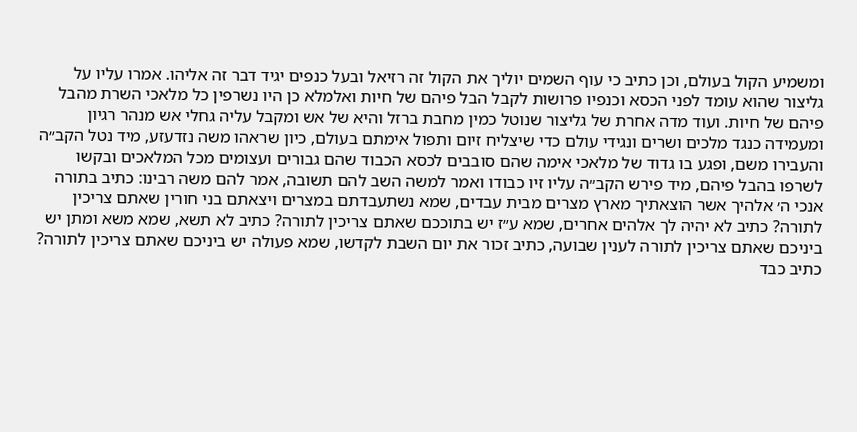ומשמיע הקול בעולם, וכן כתיב כי עוף השמים יוליך את הקול זה רזיאל ובעל כנפים יגיד דבר זה אליהו. אמרו עליו על גליצור שהוא עומד לפני הכסא וכנפיו פרושות לקבל הבל פיהם של חיות ואלמלא כן היו נשרפין כל מלאכי השרת מהבל פיהם של חיות. ועוד מדה אחרת של גליצור שנוטל כמין מחבת ברזל והיא של אש ומקבל עליה גחלי אש מנהר רגיון ומעמידה כנגד מלכים ושרים ונגידי עולם כדי שיצליח זיום ותפול אימתם בעולם, כיון שראהו משה נזדעזע, מיד נטל הקב״ה והעבירו משם, ופגע בו גדוד של מלאכי אימה שהם סובבים לכסא הכבוד שהם גבורים ועצומים מכל המלאכים ובקשו לשרפו בהבל פיהם, מיד פירש הקב״ה עליו זיו כבודו ואמר למשה השב להם תשובה, אמר להם משה רבינו: כתיב בתורה אנכי ה׳ אלהיך אשר הוצאתיך מארץ מצרים מבית עבדים, שמא נשתעבדתם במצרים ויצאתם בני חורין שאתם צריכין לתורה? כתיב לא יהיה לך אלהים אחרים, שמא ע״ז יש בתוככם שאתם צריכין לתורה? כתיב לא תשא, שמא משא ומתן יש ביניכם שאתם צריכין לתורה לענין שבועה, כתיב זכור את יום השבת לקדשו, שמא פעולה יש ביניכם שאתם צריכין לתורה? כתיב כבד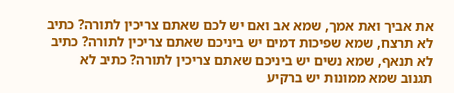את אביך ואת אמך, שמא אב ואם יש לכם שאתם צריכין לתורה? כתיב לא תרצח, שמא שפיכות דמים יש ביניכם שאתם צריכין לתורה? כתיב לא תנאף, שמא נשים יש ביניכם שאתם צריכין לתורה? כתיב לא תגנוב שמא ממונות יש ברקיע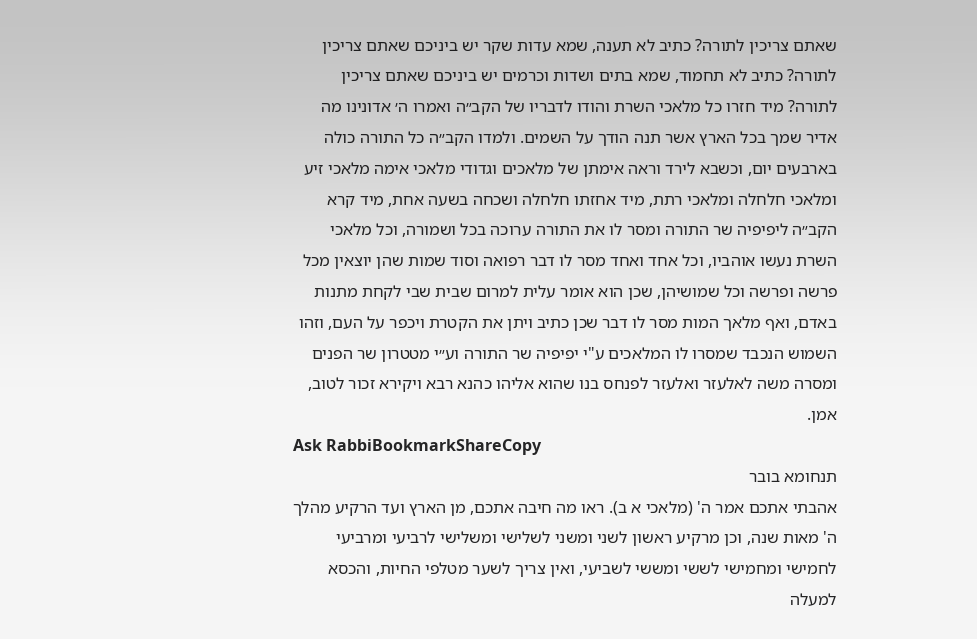שאתם צריכין לתורה? כתיב לא תענה, שמא עדות שקר יש ביניכם שאתם צריכין לתורה? כתיב לא תחמוד, שמא בתים ושדות וכרמים יש ביניכם שאתם צריכין לתורה? מיד חזרו כל מלאכי השרת והודו לדבריו של הקב״ה ואמרו ה׳ אדונינו מה אדיר שמך בכל הארץ אשר תנה הודך על השמים. ולמדו הקב״ה כל התורה כולה בארבעים יום, וכשבא לירד וראה אימתן של מלאכים וגדודי מלאכי אימה מלאכי זיע ומלאכי חלחלה ומלאכי רתת, מיד אחזתו חלחלה ושכחה בשעה אחת, מיד קרא הקב״ה ליפיפיה שר התורה ומסר לו את התורה ערוכה בכל ושמורה, וכל מלאכי השרת נעשו אוהביו, וכל אחד ואחד מסר לו דבר רפואה וסוד שמות שהן יוצאין מכל פרשה ופרשה וכל שמושיהן, שכן הוא אומר עלית למרום שבית שבי לקחת מתנות באדם, ואף מלאך המות מסר לו דבר שכן כתיב ויתן את הקטרת ויכפר על העם, וזהו השמוש הנכבד שמסרו לו המלאכים ע"י יפיפיה שר התורה וע״י מטטרון שר הפנים ומסרה משה לאלעזר ואלעזר לפנחס בנו שהוא אליהו כהנא רבא ויקירא זכור לטוב, אמן.
Ask RabbiBookmarkShareCopy
תנחומא בובר
אהבתי אתכם אמר ה' (מלאכי א ב). ראו מה חיבה אתכם, מן הארץ ועד הרקיע מהלך ה' מאות שנה, וכן מרקיע ראשון לשני ומשני לשלישי ומשלישי לרביעי ומרביעי לחמישי ומחמישי לששי ומששי לשביעי, ואין צריך לשער מטלפי החיות, והכסא למעלה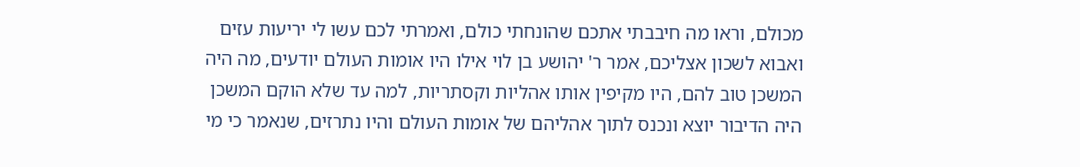מכולם, וראו מה חיבבתי אתכם שהונחתי כולם, ואמרתי לכם עשו לי יריעות עזים ואבוא לשכון אצליכם, אמר ר' יהושע בן לוי אילו היו אומות העולם יודעים, מה היה המשכן טוב להם, היו מקיפין אותו אהליות וקסתריות, למה עד שלא הוקם המשכן היה הדיבור יוצא ונכנס לתוך אהליהם של אומות העולם והיו נתרזים, שנאמר כי מי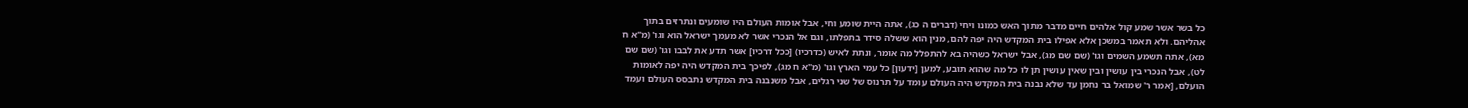כל בשר אשר שמע קול אלהים חיים מדבר מתוך האש כמונו ויחי (דברים ה כג), אתה היית שומע וחי, אבל אומות העולם היו שומעים ונתרזים בתוך אהליהם. ולא תאמר במשכן אלא אפילו בית המקדש היה יפה להם, מנין הוא ששלה סידר בתפלתו, וגם אל הנכרי אשר לא מעמך ישראל הוא וגו' (מ"א ח מא), אתה תשמע השמים וגו' (שם שם מג), אבל ישראל כשהיה בא להתפלל מה אומר, ונתת לאיש (כדרכיו) [ככל דרכיו] אשר תדע את לבבו וגו' (שם שם לט), אבל הנכרי בין עושין ובין שאין עושין תן לו כל מה שהוא תובע, למען [ידעון] כל עמי הארץ וגו' (מ"א ח מג), לפיכך בית המקדש היה יפה לאומות הועלם, [אמר ר' שמואל בר נחמן עד שלא נבנה בית המקדש היה העולם עומד על תרנוס של שני רגלים, אבל משנבנה בית המקדש נתבסס העולם ועמד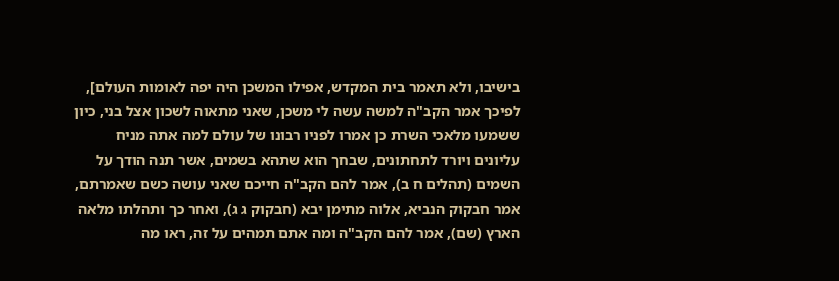בישיבו, ולא תאמר בית המקדש, אפילו המשכן היה יפה לאומות העולם], לפיכך אמר הקב"ה למשה עשה לי משכן, שאני מתאוה לשכון אצל בני, כיון ששמעו מלאכי השרת כן אמרו לפניו רבונו של עולם למה אתה מניח עליונים ויורד לתחתונים, שבחך הוא שתהא בשמים, אשר תנה הודך על השמים (תהלים ח ב), אמר להם הקב"ה חייכם שאני עושה כשם שאמרתם, אמר חבקוק הנביא, אלוה מתימן יבא (חבקוק ג ג), ואחר כך ותהלתו מלאה הארץ (שם), אמר להם הקב"ה ומה אתם תמהים על זה, ראו מה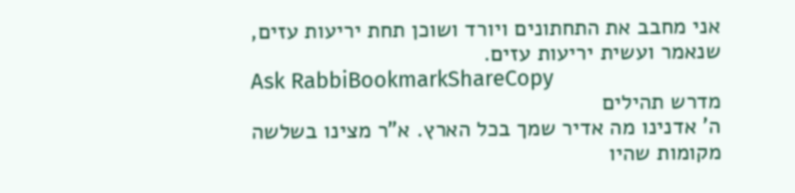אני מחבב את התחתונים ויורד ושוכן תחת יריעות עזים, שנאמר ועשית יריעות עזים.
Ask RabbiBookmarkShareCopy
מדרש תהילים
ה' אדנינו מה אדיר שמך בכל הארץ. א"ר מצינו בשלשה מקומות שהיו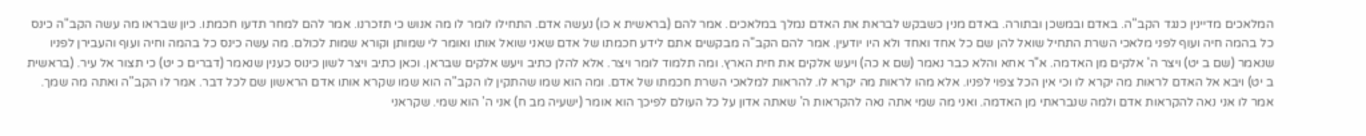המלאכים מדיינין כנגד הקב"ה. באדם ובמשכן ובתורה. באדם מנין כשבקש לבראת את האדם נמלך במלאכים. אמר להם (בראשית א כו) נעשה אדם. התחילו לומר לו מה אנוש כי תזכרנו. אמר להם למחר תדעו חכמתו. כיון שבראו מה עשה הקב"ה כינס כל בהמה חיה ועוף לפני מלאכי השרת התחיל שואל להן שם כל אחד ואחד ולא היו יודעין. אמר להם הקב"ה מבקשים אתם לידע חכמתו של אדם שאני שואל אותו ואומר לי שמותן וקורא שמות לכולם. מה עשה כינס כל בהמה וחיה ועוף והעבירן לפניו שנאמר (שם ב יט) ויצר ה' אלקים מן האדמה. א"ר אחא והלא כבר נאמר (שם א כה) ויעש אלקים את חית הארץ. ומה תלמוד לומר ויצר. אלא להלן כתיב ויעש אלקים שבראן. וכאן כתיב ויצר לשון כינוס כענין שנאמר (דברים כ יט) כי תצור אל עיר. (בראשית ב יט) ויבא אל האדם לראות מה יקרא לו וכי אין הכל צפוי לפניו. אלא מהו לראות מה יקרא לו. להראות למלאכי השרת חכמתו של אדם. ומה הוא שמו שהתקין לו הקב"ה הוא שמו שקרא אותו אדם הראשון שם לכל דבר. אמר לו הקב"ה ואתה מה שמך. אמר לו אני נאה להקראות אדם ולמה שנבראתי מן האדמה. ואני מה שמי אתה נאה להקראות ה' שאתה אדון על כל העולם לפיכך הוא אומר (ישעיה מב ח) אני ה' הוא שמי. שקראני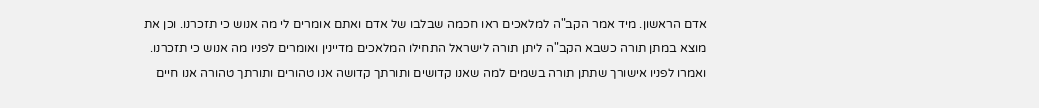אדם הראשון. מיד אמר הקב"ה למלאכים ראו חכמה שבלבו של אדם ואתם אומרים לי מה אנוש כי תזכרנו. וכן את מוצא במתן תורה כשבא הקב"ה ליתן תורה לישראל התחילו המלאכים מדיינין ואומרים לפניו מה אנוש כי תזכרנו. ואמרו לפניו אישורך שתתן תורה בשמים למה שאנו קדושים ותורתך קדושה אנו טהורים ותורתך טהורה אנו חיים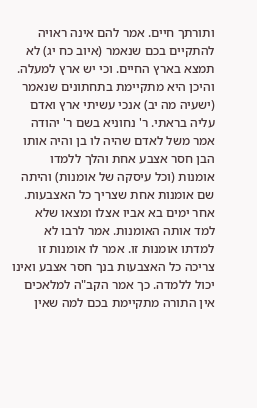ותורתך חיים. אמר להם אינה ראויה להתקיים בכם שנאמר (איוב כח יג) לא תמצא בארץ החיים. וכי יש ארץ למעלה. והיכן היא מתקיימת בתחתונים שנאמר (ישעיה מה יב) אנכי עשיתי ארץ ואדם עליה בראתי. ר' נחוניא בשם ר' יהודה אמר משל לאדם שהיה לו בן והיה אותו הבן חסר אצבע אחת והלך ללמדו אומנות (וכל עיסקה של אומנות) והיתה שם אומנות אחת שצריך כל האצבעות. אחר ימים בא אביו אצלו ומצאו שלא למד אותה האומנות. אמר לרבו לא למדתו אומנות זו. אמר לו אומנות זו צריכה כל האצבעות בנך חסר אצבע ואינו יכול ללמדה. כך אמר הקב"ה למלאכים אין התורה מתקיימת בכם למה שאין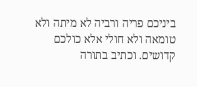ביניכם פריה ורביה לא מיתה ולא טומאה ולא חולי אלא כולכם קדושים. וכתיב בתורה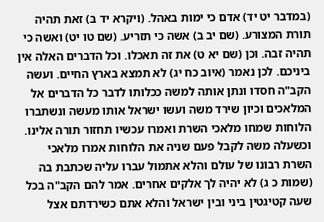(במדבר יט יד) אדם כי ימות באהל. (ויקרא יד ב) זאת תהיה תורת המצורע. (שם יב ב) אשה כי תזריע. (שם טו יט) ואשה כי תהיה זבה. וכן (שם יא ט) את זה תאכלו. וכל הדברים האלה אין ביניכם. לכן נאמר (איוב כח יג) לא תמצא בארץ החיים. ועשה הקב"ה חסדו ונתן אותה למשה ככלותו לדבר כל הדברים אל המלאכים וכיון שירד משה ועשו ישראל אותו מעשה ונשתברו הלוחות שמחו מלאכי השרת ואמרו עכשיו תחזור תורה אלינו. וכשעלה משה לקבל פעם שניה את הלוחות אמרו מלאכי השרת רבונו של עולם והלא אתמול עברו עליה שכתבת בה (שמות כ ג) לא יהיה לך אלקים אחרים. אמר להם הקב"ה בכל שעה קטיגטין ביני ובין ישראל והלא אתם כשירדתם אצל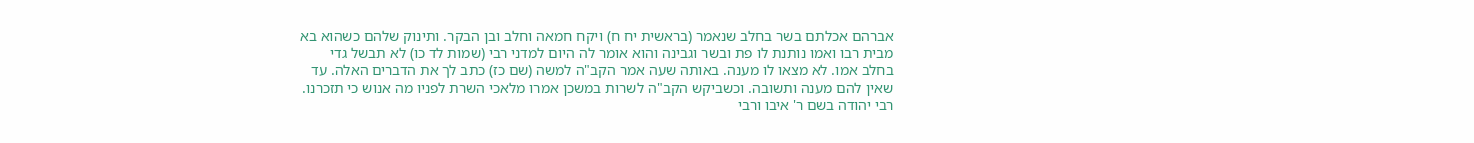אברהם אכלתם בשר בחלב שנאמר (בראשית יח ח) ויקח חמאה וחלב ובן הבקר. ותינוק שלהם כשהוא בא מבית רבו ואמו נותנת לו פת ובשר וגבינה והוא אומר לה היום למדני רבי (שמות לד כו) לא תבשל גדי בחלב אמו. לא מצאו לו מענה. באותה שעה אמר הקב"ה למשה (שם כז) כתב לך את הדברים האלה. עד שאין להם מענה ותשובה. וכשביקש הקב"ה לשרות במשכן אמרו מלאכי השרת לפניו מה אנוש כי תזכרנו. רבי יהודה בשם ר' איבו ורבי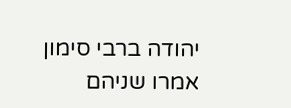יהודה ברבי סימון אמרו שניהם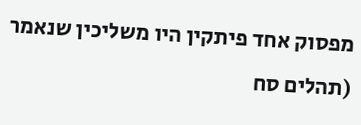מפסוק אחד פיתקין היו משליכין שנאמר (תהלים סח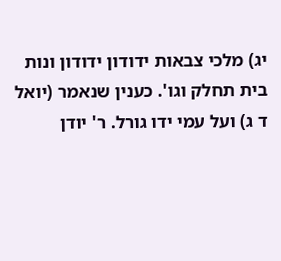יג) מלכי צבאות ידודון ידודון ונות בית תחלק וגו'. כענין שנאמר (יואל ד ג) ועל עמי ידו גורל. ר' יודן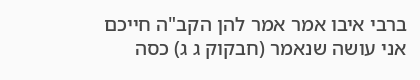ברבי איבו אמר אמר להן הקב"ה חייכם אני עושה שנאמר (חבקוק ג ג) כסה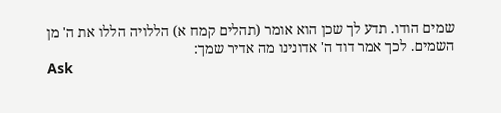שמים הודו. תדע לך שכן הוא אומר (תהלים קמח א) הללויה הללו את ה' מן השמים. לכך אמר דוד ה' אדונינו מה אדיר שמך:
Ask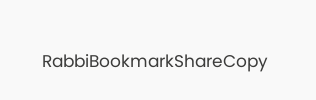RabbiBookmarkShareCopy